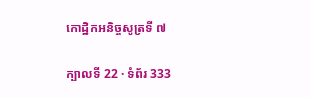កោដ្ឋិកអនិច្ចសូត្រទី ៧

ក្បាលទី 22 · ទំព័រ 333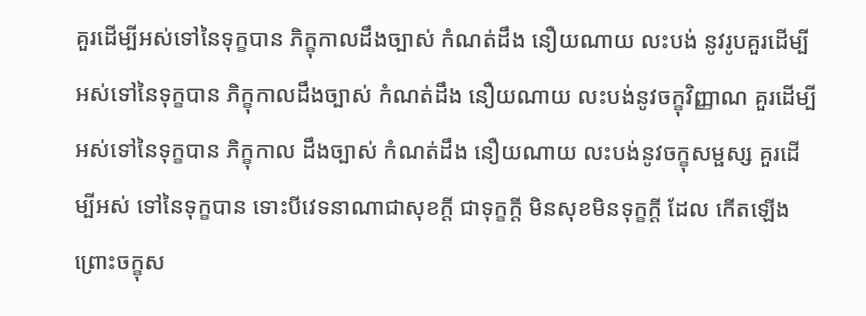គួរដើម្បីអស់ទៅនៃទុក្ខបាន ភិក្ខុកាលដឹងច្បាស់ កំណត់ដឹង នឿយណាយ លះបង់ នូវរូបគួរដើម្បីអស់ទៅនៃទុក្ខបាន ភិក្ខុកាលដឹងច្បាស់ កំណត់ដឹង នឿយណាយ លះបង់នូវចក្ខុវិញ្ញាណ គួរដើម្បីអស់ទៅនៃទុក្ខបាន ភិក្ខុកាល ដឹងច្បាស់ កំណត់ដឹង នឿយណាយ លះបង់នូវចក្ខុសម្ផស្ស គួរដើម្បីអស់ ទៅនៃទុក្ខបាន ទោះបីវេទនាណាជាសុខក្តី ជាទុក្ខក្តី មិនសុខមិនទុក្ខក្តី ដែល កើតឡើងព្រោះចក្ខុស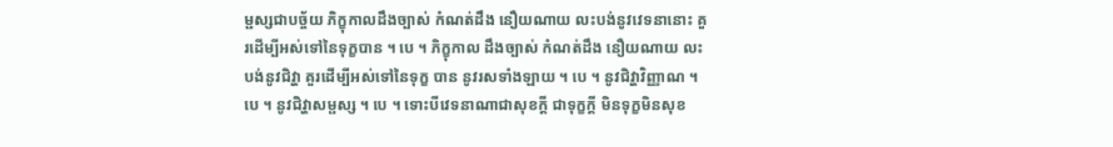ម្ផស្សជាបច្ច័យ ភិក្ខុកាលដឹងច្បាស់ កំណត់ដឹង នឿយណាយ លះបង់នូវវេទនានោះ គួរដើម្បីអស់ទៅនៃទុក្ខបាន ។ បេ ។ ភិក្ខុកាល ដឹងច្បាស់ កំណត់ដឹង នឿយណាយ លះបង់នូវជិវ្ហា គួរដើម្បីអស់ទៅនៃទុក្ខ បាន នូវរសទាំងឡាយ ។ បេ ។ នូវជិវ្ហាវិញ្ញាណ ។ បេ ។ នូវជិវ្ហាសម្ផស្ស ។ បេ ។ ទោះបីវេទនាណាជាសុខក្តី ជាទុក្ខក្តី មិនទុក្ខមិនសុខ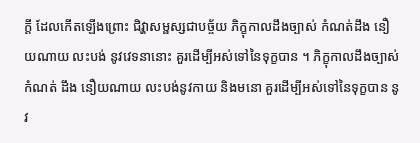ក្តី ដែលកើតឡើងព្រោះ ជិវ្ហាសម្ផស្សជាបច្ច័យ ភិក្ខុកាលដឹងច្បាស់ កំណត់ដឹង នឿយណាយ លះបង់ នូវវេទនានោះ គួរដើម្បីអស់ទៅនៃទុក្ខបាន ។ ភិក្ខុកាលដឹងច្បាស់ កំណត់ ដឹង នឿយណាយ លះបង់នូវកាយ និងមនោ គួរដើម្បីអស់ទៅនៃទុក្ខបាន នូវ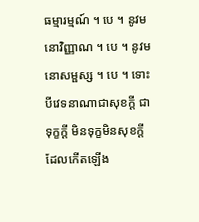ធម្មារម្មណ៍ ។ បេ ។ នូវមនោវិញ្ញាណ ។ បេ ។ នូវមនោសម្ផស្ស ។ បេ ។ ទោះបីវេទនាណាជាសុខក្តី ជាទុក្ខក្តី មិនទុក្ខមិនសុខក្តី ដែលកើតឡើង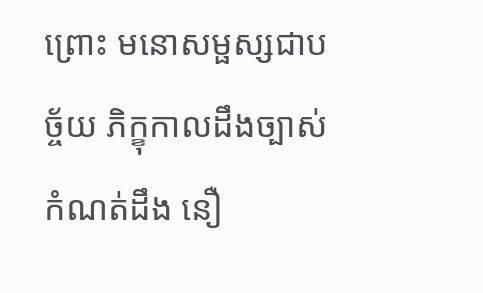ព្រោះ មនោសម្ផស្សជាបច្ច័យ ភិក្ខុកាលដឹងច្បាស់ កំណត់ដឹង នឿ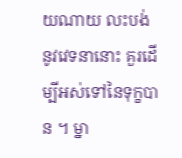យណាយ លះបង់ នូវវេទនានោះ គួរដើម្បីអស់ទៅនៃទុក្ខបាន ។ ម្នា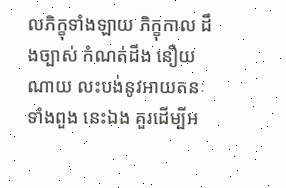លភិក្ខុទាំងឡាយ ភិក្ខុកាល ដឹងច្បាស់ កំណត់ដឹង នឿយណាយ លះបង់នូវអាយតនៈទាំងពួង នេះឯង គួរដើម្បីអ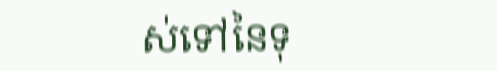ស់ទៅនៃទុ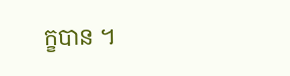ក្ខបាន ។